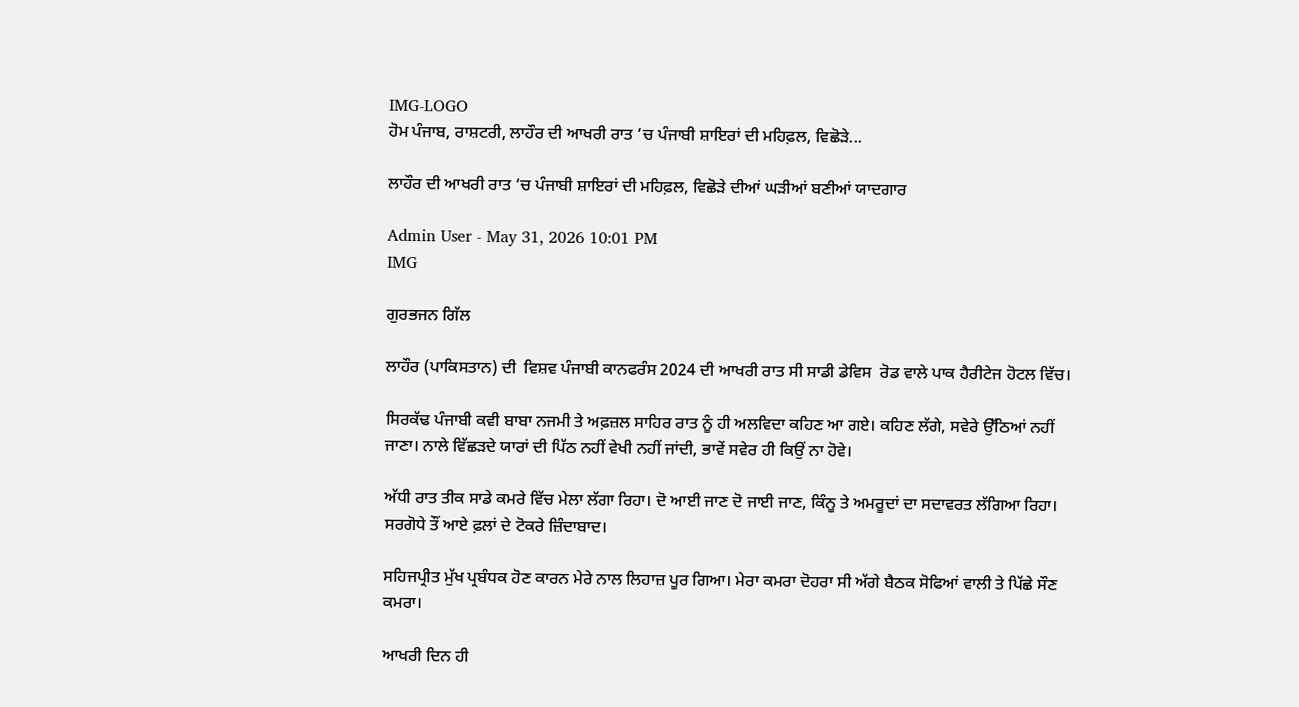IMG-LOGO
ਹੋਮ ਪੰਜਾਬ, ਰਾਸ਼ਟਰੀ, ਲਾਹੌਰ ਦੀ ਆਖਰੀ ਰਾਤ ‘ਚ ਪੰਜਾਬੀ ਸ਼ਾਇਰਾਂ ਦੀ ਮਹਿਫ਼ਲ, ਵਿਛੋੜੇ...

ਲਾਹੌਰ ਦੀ ਆਖਰੀ ਰਾਤ ‘ਚ ਪੰਜਾਬੀ ਸ਼ਾਇਰਾਂ ਦੀ ਮਹਿਫ਼ਲ, ਵਿਛੋੜੇ ਦੀਆਂ ਘੜੀਆਂ ਬਣੀਆਂ ਯਾਦਗਾਰ

Admin User - May 31, 2026 10:01 PM
IMG

ਗੁਰਭਜਨ ਗਿੱਲ

ਲਾਹੌਰ (ਪਾਕਿਸਤਾਨ) ਦੀ  ਵਿਸ਼ਵ ਪੰਜਾਬੀ ਕਾਨਫਰੰਸ 2024 ਦੀ ਆਖਰੀ ਰਾਤ ਸੀ ਸਾਡੀ ਡੇਵਿਸ  ਰੋਡ ਵਾਲੇ ਪਾਕ ਹੈਰੀਟੇਜ ਹੋਟਲ ਵਿੱਚ।

ਸਿਰਕੱਢ ਪੰਜਾਬੀ ਕਵੀ ਬਾਬਾ ਨਜਮੀ ਤੇ ਅਫ਼ਜ਼ਲ ਸਾਹਿਰ ਰਾਤ ਨੂੰ ਹੀ ਅਲਵਿਦਾ ਕਹਿਣ ਆ ਗਏ। ਕਹਿਣ ਲੱਗੇ, ਸਵੇਰੇ ਉੱਠਿਆਂ ਨਹੀਂ ਜਾਣਾ। ਨਾਲੇ ਵਿੱਛੜਦੇ ਯਾਰਾਂ ਦੀ ਪਿੱਠ ਨਹੀਂ ਵੇਖੀ ਨਹੀਂ ਜਾਂਦੀ, ਭਾਵੇਂ ਸਵੇਰ ਹੀ ਕਿਉਂ ਨਾ ਹੋਵੇ।

ਅੱਧੀ ਰਾਤ ਤੀਕ ਸਾਡੇ ਕਮਰੇ ਵਿੱਚ ਮੇਲਾ ਲੱਗਾ ਰਿਹਾ। ਦੋ ਆਈ ਜਾਣ ਦੋ ਜਾਈ ਜਾਣ, ਕਿੰਨੂ ਤੇ ਅਮਰੂਦਾਂ ਦਾ ਸਦਾਵਰਤ ਲੱਗਿਆ ਰਿਹਾ। ਸਰਗੋਧੇ ਤੌਂ ਆਏ ਫ਼ਲਾਂ ਦੇ ਟੋਕਰੇ ਜ਼ਿੰਦਾਬਾਦ।

ਸਹਿਜਪ੍ਰੀਤ ਮੁੱਖ ਪ੍ਰਬੰਧਕ ਹੋਣ ਕਾਰਨ ਮੇਰੇ ਨਾਲ ਲਿਹਾਜ਼ ਪੂਰ ਗਿਆ। ਮੇਰਾ ਕਮਰਾ ਦੋਹਰਾ ਸੀ ਅੱਗੇ ਬੈਠਕ ਸੋਫਿਆਂ ਵਾਲੀ ਤੇ ਪਿੱਛੇ ਸੌਣ ਕਮਰਾ।

ਆਖਰੀ ਦਿਨ ਹੀ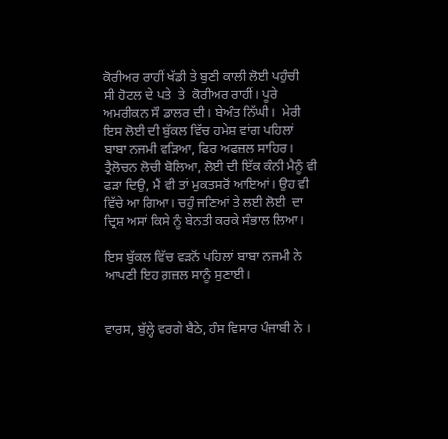ਕੋਰੀਅਰ ਰਾਹੀਂ ਖੱਡੀ ਤੇ ਬੁਣੀ ਕਾਲੀ ਲੋਈ ਪਹੁੰਚੀ  ਸੀ ਹੋਟਲ ਦੇ ਪਤੇ  ਤੇ  ਕੋਰੀਅਰ ਰਾਹੀਂ। ਪੂਰੇ ਅਮਰੀਕਨ ਸੌ ਡਾਲਰ ਦੀ। ਬੇਅੰਤ ਨਿੱਘੀ।  ਮੇਰੀ ਇਸ ਲੋਈ ਦੀ ਬੁੱਕਲ ਵਿੱਚ ਹਮੇਸ਼ ਵਾਂਗ ਪਹਿਲਾਂ ਬਾਬਾ ਨਜਮੀ ਵੜਿਆ, ਫਿਰ ਅਫਜ਼ਲ ਸਾਹਿਰ।  ਤ੍ਰੈਲੋਚਨ ਲੋਚੀ ਬੋਲਿਆ, ਲੋਈ ਦੀ ਇੱਕ ਕੰਨੀ ਮੈਨੂੰ ਵੀ ਫੜਾ ਦਿਉ, ਮੈਂ ਵੀ ਤਾਂ ਮੁਕਤਸਰੋਂ ਆਇਆਂ। ਉਹ ਵੀ ਵਿੱਚੇ ਆ ਗਿਆ। ਚਹੁੰ ਜਣਿਆਂ ਤੇ ਲਈ ਲੋਈ  ਦਾ ਦ੍ਰਿਸ਼ ਅਸਾਂ ਕਿਸੇ ਨੂੰ ਬੇਨਤੀ ਕਰਕੇ ਸੰਭਾਲ ਲਿਆ।

ਇਸ ਬੁੱਕਲ ਵਿੱਚ ਵੜਨੋਂ ਪਹਿਲਾਂ ਬਾਬਾ ਨਜਮੀ ਨੇ ਆਪਣੀ ਇਹ ਗ਼ਜ਼ਲ ਸਾਨੂੰ ਸੁਣਾਈ।


ਵਾਰਸ, ਬੁੱਲ੍ਹੇ ਵਰਗੇ ਬੈਠੇ, ਹੰਸ ਵਿਸਾਰ ਪੰਜਾਬੀ ਨੇ ।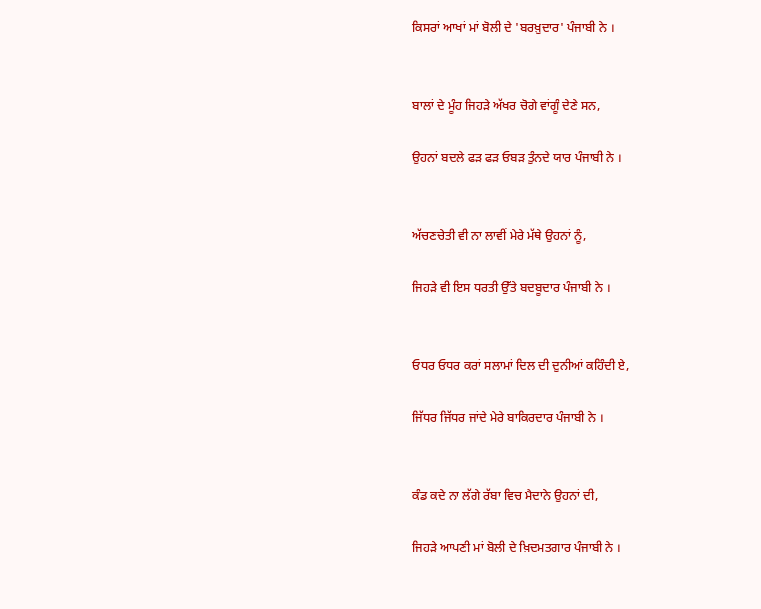ਕਿਸਰਾਂ ਆਖਾਂ ਮਾਂ ਬੋਲੀ ਦੇ 'ਬਰਖ਼ੁਦਾਰ' ਪੰਜਾਬੀ ਨੇ ।


ਬਾਲਾਂ ਦੇ ਮੂੰਹ ਜਿਹੜੇ ਅੱਖਰ ਚੋਗੇ ਵਾਂਗੂੰ ਦੇਣੇ ਸਨ,

ਉਹਨਾਂ ਬਦਲੇ ਫੜ ਫੜ ਓਬੜ ਤੁੰਨਦੇ ਯਾਰ ਪੰਜਾਬੀ ਨੇ ।


ਅੱਚਣਚੇਤੀ ਵੀ ਨਾ ਲਾਵੀਂ ਮੇਰੇ ਮੱਥੇ ਉਹਨਾਂ ਨੂੰ,

ਜਿਹੜੇ ਵੀ ਇਸ ਧਰਤੀ ਉੱਤੇ ਬਦਬੂਦਾਰ ਪੰਜਾਬੀ ਨੇ ।


ਓਧਰ ਓਧਰ ਕਰਾਂ ਸਲਾਮਾਂ ਦਿਲ ਦੀ ਦੁਨੀਆਂ ਕਹਿੰਦੀ ਏ,

ਜਿੱਧਰ ਜਿੱਧਰ ਜਾਂਦੇ ਮੇਰੇ ਬਾਕਿਰਦਾਰ ਪੰਜਾਬੀ ਨੇ ।


ਕੰਡ ਕਦੇ ਨਾ ਲੱਗੇ ਰੱਬਾ ਵਿਚ ਮੈਦਾਨੇ ਉਹਨਾਂ ਦੀ,

ਜਿਹੜੇ ਆਪਣੀ ਮਾਂ ਬੋਲੀ ਦੇ ਖ਼ਿਦਮਤਗਾਰ ਪੰਜਾਬੀ ਨੇ ।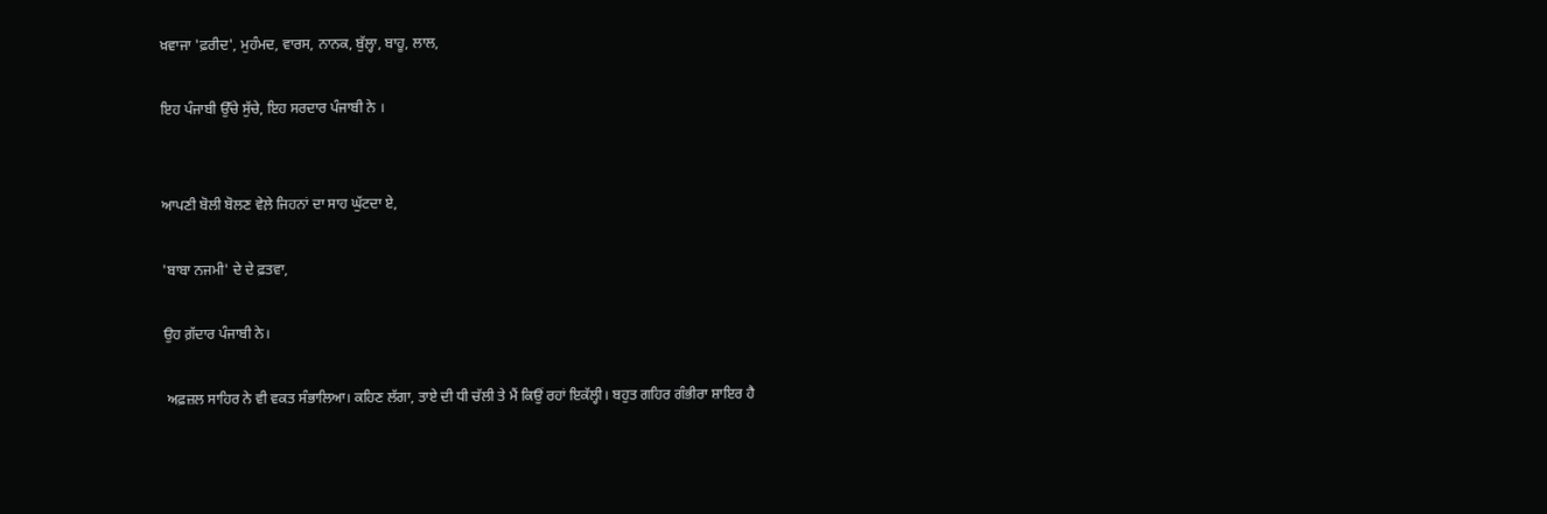ਖ਼ਵਾਜਾ 'ਫ਼ਰੀਦ', ਮੁਹੰਮਦ, ਵਾਰਸ, ਨਾਨਕ, ਬੁੱਲ੍ਹਾ, ਬਾਹੂ, ਲਾਲ,

ਇਹ ਪੰਜਾਬੀ ਉੱਚੇ ਸੁੱਚੇ, ਇਹ ਸਰਦਾਰ ਪੰਜਾਬੀ ਨੇ ।


ਆਪਣੀ ਬੋਲੀ ਬੋਲਣ ਵੇਲ਼ੇ ਜਿਹਨਾਂ ਦਾ ਸਾਹ ਘੁੱਟਦਾ ਏ,

'ਬਾਬਾ ਨਜਮੀ' ਦੇ ਦੇ ਫ਼ਤਵਾ,

ਉਹ ਗ਼ੱਦਾਰ ਪੰਜਾਬੀ ਨੇ।

 ਅਫ਼ਜ਼ਲ ਸਾਹਿਰ ਨੇ ਵੀ ਵਕਤ ਸੰਭਾਲਿਆ। ਕਹਿਣ ਲੱਗਾ, ਤਾਏ ਦੀ ਧੀ ਚੱਲੀ ਤੇ ਮੈਂ ਕਿਉਂ ਰਹਾਂ ਇਕੱਲ੍ਹੀ। ਬਹੁਤ ਗਹਿਰ ਗੰਭੀਰਾ ਸ਼ਾਇਰ ਹੈ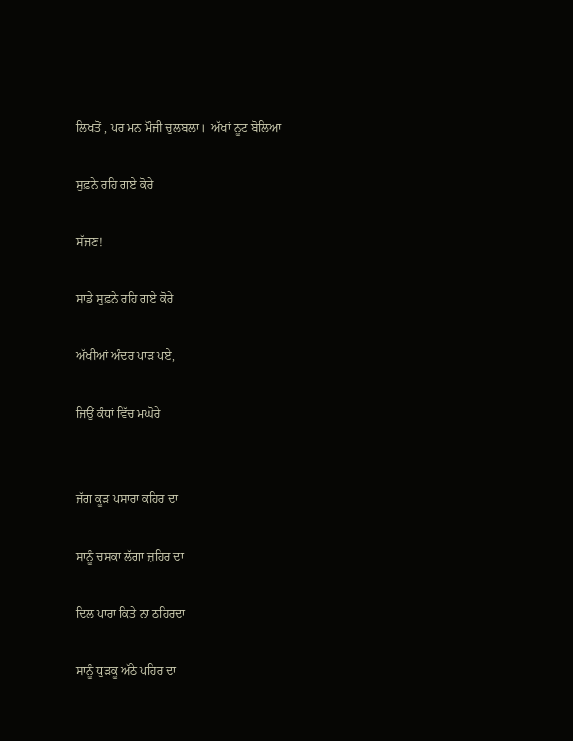ਲਿਖਤੋਂ , ਪਰ ਮਨ ਮੌਜੀ ਚੁਲਬਲਾ।  ਅੱਖਾਂ ਨੂਟ ਬੋਲਿਆ

ਸੁਫ਼ਨੇ ਰਹਿ ਗਏ ਕੋਰੇ

ਸੱਜਣ!

ਸਾਡੇ ਸੁਫ਼ਨੇ ਰਹਿ ਗਏ ਕੋਰੇ

ਅੱਖੀਆਂ ਅੰਦਰ ਪਾੜ ਪਏ,

ਜਿਉਂ ਕੰਧਾਂ ਵਿੱਚ ਮਘੋਰੇ


ਜੱਗ ਕੂੜ ਪਸਾਰਾ ਕਹਿਰ ਦਾ

ਸਾਨੂੰ ਚਸਕਾ ਲੱਗਾ ਜ਼ਹਿਰ ਦਾ

ਦਿਲ ਪਾਰਾ ਕਿਤੇ ਨਾ ਠਹਿਰਦਾ

ਸਾਨੂੰ ਧੁੜਕੂ ਅੱਠੇ ਪਹਿਰ ਦਾ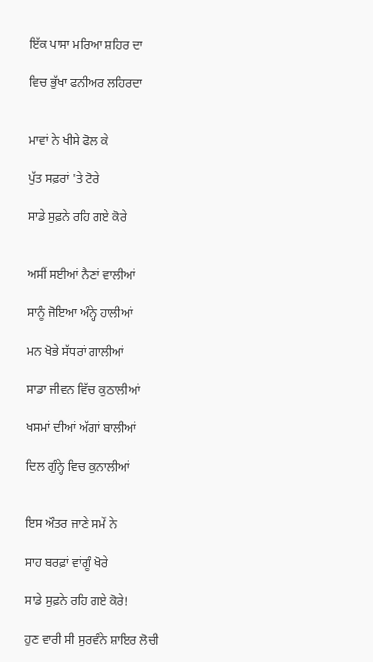ਇੱਕ ਪਾਸਾ ਮਰਿਆ ਸ਼ਹਿਰ ਦਾ

ਵਿਚ ਭੁੱਖਾ ਫਨੀਅਰ ਲਹਿਰਦਾ


ਮਾਵਾਂ ਨੇ ਖੀਸੇ ਫੋਲ ਕੇ

ਪੁੱਤ ਸਫ਼ਰਾਂ 'ਤੇ ਟੋਰੇ

ਸਾਡੇ ਸੁਫ਼ਨੇ ਰਹਿ ਗਏ ਕੋਰੇ


ਅਸੀਂ ਸਈਆਂ ਨੈਣਾਂ ਵਾਲੀਆਂ

ਸਾਨੂੰ ਜੋਇਆ ਅੰਨ੍ਹੇ ਹਾਲੀਆਂ

ਮਨ ਖੋਭੇ ਸੱਧਰਾਂ ਗਾਲੀਆਂ

ਸਾਡਾ ਜੀਵਨ ਵਿੱਚ ਕੁਠਾਲੀਆਂ

ਖਸਮਾਂ ਦੀਆਂ ਅੱਗਾਂ ਬਾਲੀਆਂ

ਦਿਲ ਗੁੰਨ੍ਹੇ ਵਿਚ ਕੁਨਾਲੀਆਂ


ਇਸ ਔਤਰ ਜਾਣੇ ਸਮੇਂ ਨੇ

ਸਾਹ ਬਰਫ਼ਾਂ ਵਾਂਗੂੰ ਖੋਰੇ

ਸਾਡੇ ਸੁਫ਼ਨੇ ਰਹਿ ਗਏ ਕੋਰੇ!

ਹੁਣ ਵਾਰੀ ਸੀ ਸੁਰਵੰਨੇ ਸ਼ਾਇਰ ਲੋਚੀ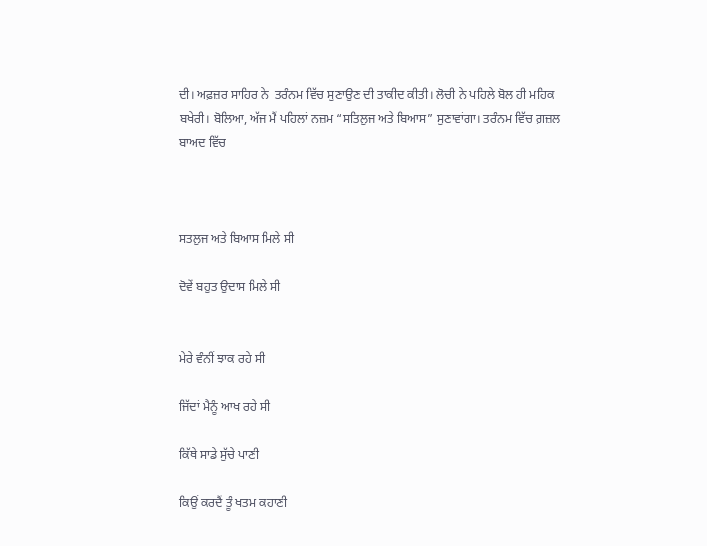ਦੀ। ਅਫ਼ਜ਼ਰ ਸਾਹਿਰ ਨੇ  ਤਰੰਨਮ ਵਿੱਚ ਸੁਣਾਉਣ ਦੀ ਤਾਕੀਦ ਕੀਤੀ। ਲੋਚੀ ਨੇ ਪਹਿਲੇ ਬੋਲ ਹੀ ਮਹਿਕ ਬਖੇਰੀ। ਬੋਲਿਆ, ਅੱਜ ਮੈਂ ਪਹਿਲਾਂ ਨਜ਼ਮ “ਸਤਿਲੁਜ ਅਤੇ ਬਿਆਸ” ਸੁਣਾਵਾਂਗਾ। ਤਰੰਨਮ ਵਿੱਚ ਗ਼ਜ਼ਲ ਬਾਅਦ ਵਿੱਚ



ਸਤਲੁਜ ਅਤੇ ਬਿਆਸ ਮਿਲੇ ਸੀ

ਦੋਵੇਂ ਬਹੁਤ ਉਦਾਸ ਮਿਲੇ ਸੀ


ਮੇਰੇ ਵੰਨੀਂ ਝਾਕ ਰਹੇ ਸੀ

ਜਿੱਦਾਂ ਮੈਨੂੰ ਆਖ ਰਹੇ ਸੀ

ਕਿੱਥੇ ਸਾਡੇ ਸੁੱਚੇ ਪਾਣੀ

ਕਿਉਂ ਕਰਦੈਂ ਤੂੰ ਖਤਮ ਕਹਾਣੀ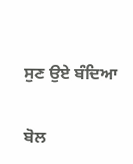ਸੁਣ ਉਏ ਬੰਦਿਆ

ਬੋਲ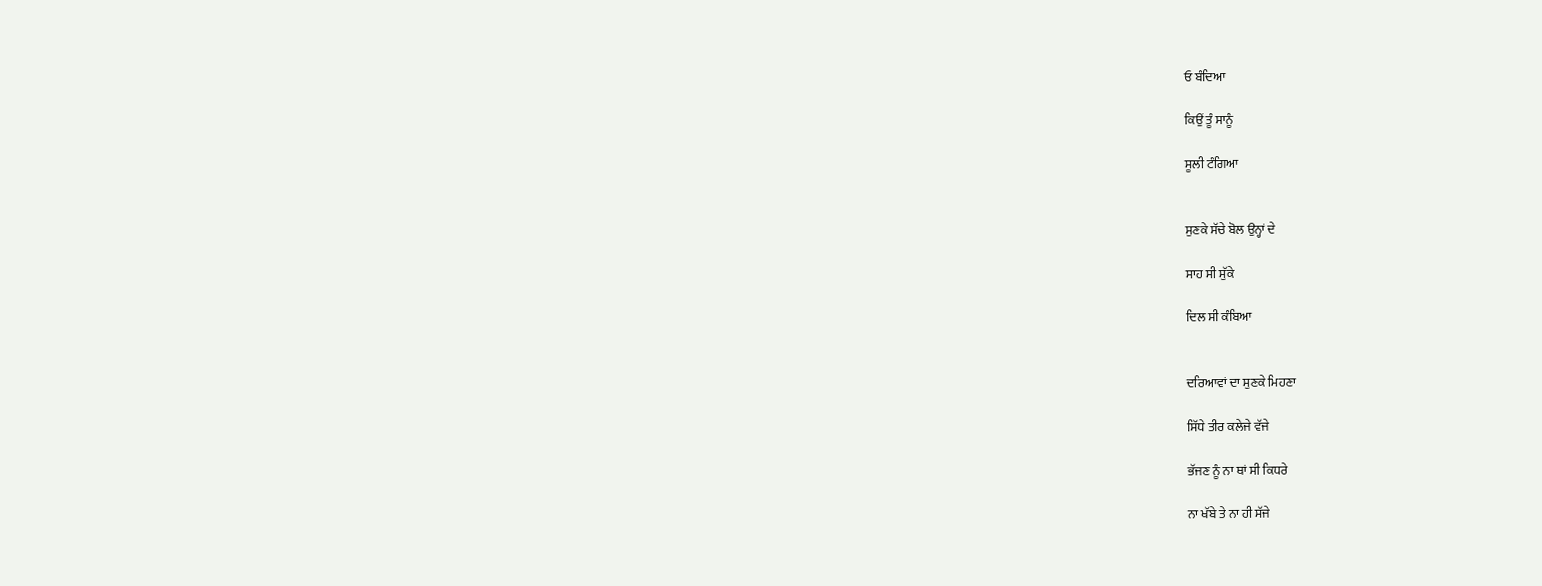ਓ ਬੰਦਿਆ

ਕਿਉਂ ਤੂੰ ਸਾਨੂੰ

ਸੂਲੀ ਟੰਗਿਆ


ਸੁਣਕੇ ਸੱਚੇ ਬੋਲ ਉਨ੍ਹਾਂ ਦੇ

ਸਾਹ ਸੀ ਸੁੱਕੇ

ਦਿਲ ਸੀ ਕੰਬਿਆ


ਦਰਿਆਵਾਂ ਦਾ ਸੁਣਕੇ ਮਿਹਣਾ

ਸਿੱਧੇ ਤੀਰ ਕਲੇਜੇ ਵੱਜੇ

ਭੱਜਣ ਨੂੰ ਨਾ ਥਾਂ ਸੀ ਕਿਧਰੇ

ਨਾ ਖੱਬੇ ਤੇ ਨਾ ਹੀ ਸੱਜੇ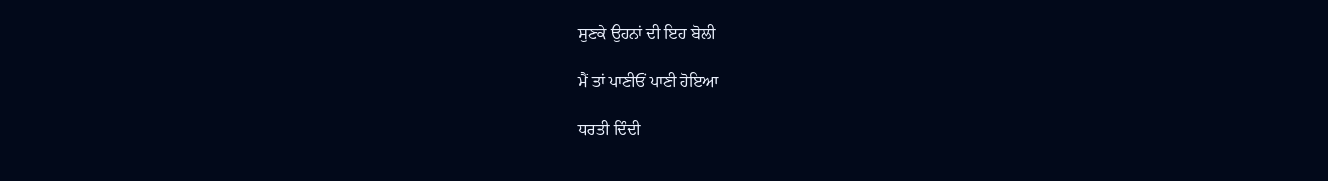ਸੁਣਕੇ ਉਹਨਾਂ ਦੀ ਇਹ ਬੋਲੀ

ਮੈਂ ਤਾਂ ਪਾਣੀਓਂ ਪਾਣੀ ਹੋਇਆ

ਧਰਤੀ ਦਿੰਦੀ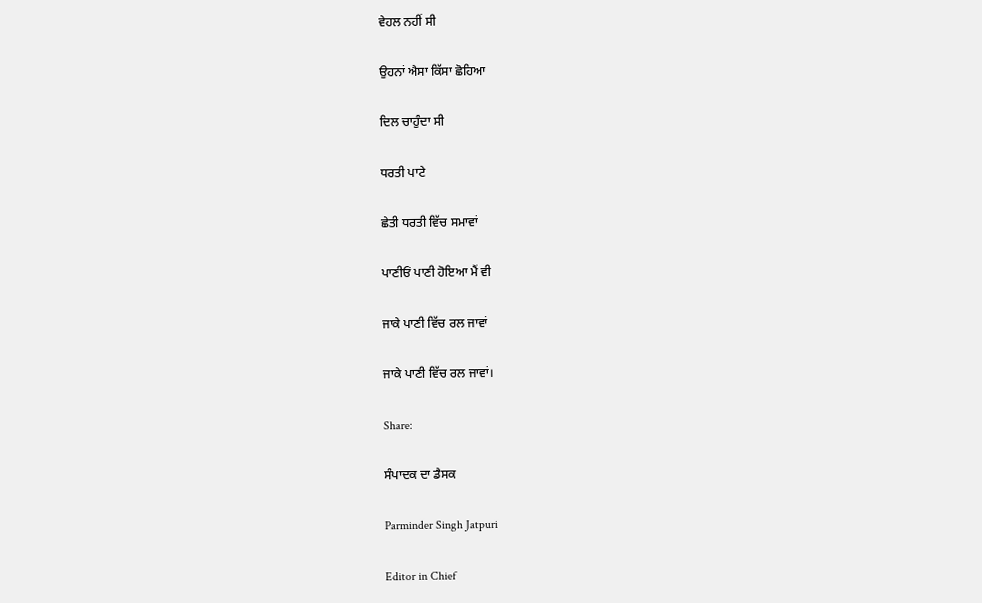ਵੇਹਲ ਨਹੀਂ ਸੀ

ਉਹਨਾਂ ਐਸਾ ਕਿੱਸਾ ਛੋਹਿਆ

ਦਿਲ ਚਾਹੁੰਦਾ ਸੀ

ਧਰਤੀ ਪਾਟੇ

ਛੇਤੀ ਧਰਤੀ ਵਿੱਚ ਸਮਾਵਾਂ

ਪਾਣੀਓਂ ਪਾਣੀ ਹੋਇਆ ਮੈਂ ਵੀ

ਜਾਕੇ ਪਾਣੀ ‌ਵਿੱਚ ਰਲ ਜਾਵਾਂ

ਜਾਕੇ ਪਾਣੀ ਵਿੱਚ ਰਲ ਜਾਵਾਂ।

Share:

ਸੰਪਾਦਕ ਦਾ ਡੈਸਕ

Parminder Singh Jatpuri

Editor in Chief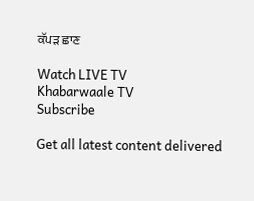ਕੱਪੜ ਛਾਣ

Watch LIVE TV
Khabarwaale TV
Subscribe

Get all latest content delivered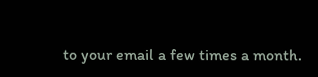to your email a few times a month.